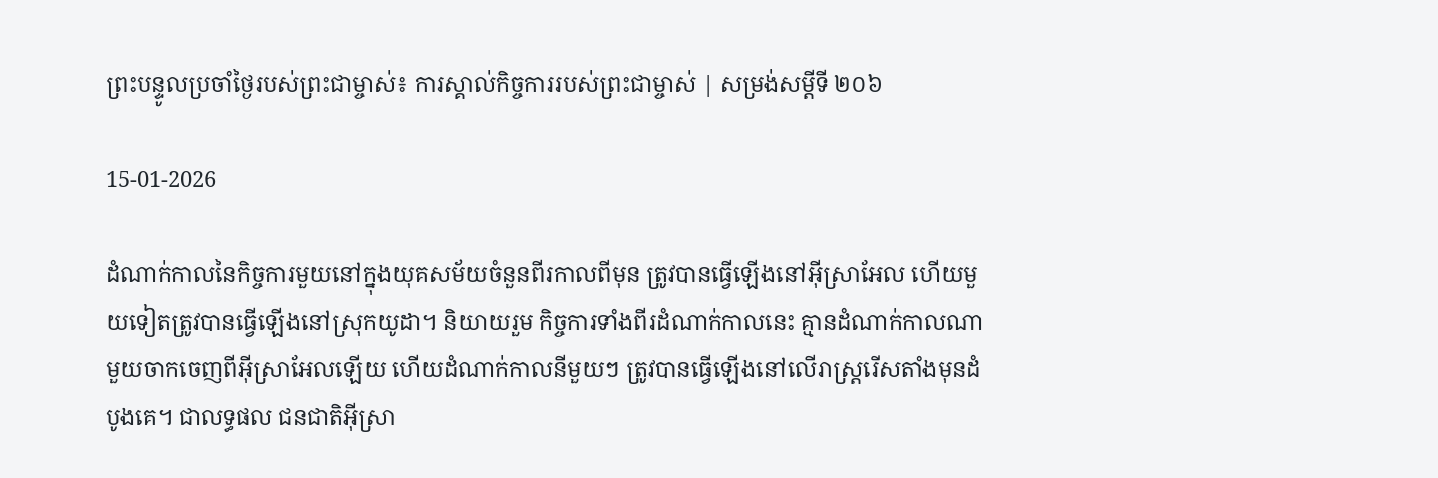ព្រះបន្ទូលប្រចាំថ្ងៃរបស់ព្រះជាម្ចាស់៖ ការស្គាល់កិច្ចការរបស់ព្រះជាម្ចាស់ | សម្រង់សម្ដីទី ២០៦

15-01-2026

ដំណាក់កាលនៃកិច្ចការមួយនៅក្នុងយុគសម័យចំនួនពីរកាលពីមុន ត្រូវបានធ្វើឡើងនៅអ៊ីស្រាអែល ហើយមួយទៀតត្រូវបានធ្វើឡើងនៅស្រុកយូដា។ និយាយរួម កិច្ចការទាំងពីរដំណាក់កាលនេះ គ្មានដំណាក់កាលណាមួយចាកចេញពីអ៊ីស្រាអែលឡើយ ហើយដំណាក់កាលនីមួយៗ ត្រូវបានធ្វើឡើងនៅលើរាស្រ្តរើសតាំងមុនដំបូងគេ។ ជាលទ្ធផល ជនជាតិអ៊ីស្រា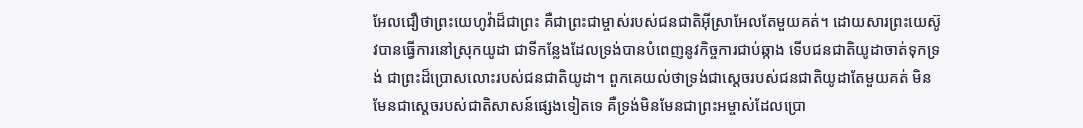អែលជឿថាព្រះយេហូវ៉ាដ៏ជាព្រះ គឺជាព្រះជាម្ចាស់របស់ជនជាតិអ៊ីស្រាអែលតែមួយគត់។ ដោយសារព្រះយេស៊ូវបានធ្វើការនៅស្រុកយូដា ជាទីកន្លែងដែលទ្រង់បានបំពេញនូវកិច្ចការជាប់ឆ្កាង ទើបជនជាតិយូដាចាត់ទុកទ្រង់ ជាព្រះដ៏ប្រោសលោះរបស់ជនជាតិយូដា។ ពួកគេយល់ថាទ្រង់ជាស្តេចរបស់ជនជាតិយូដាតែមួយគត់ មិនមែនជាស្ដេចរបស់ជាតិសាសន៍ផ្សេងទៀតទេ គឺទ្រង់មិនមែនជាព្រះអម្ចាស់ដែលប្រោ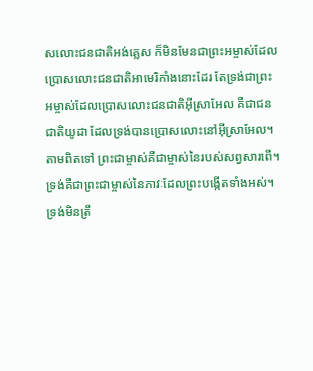សលោះជនជាតិអង់គ្លេស ក៏មិនមែនជាព្រះអម្ចាស់ដែលប្រោសលោះជនជាតិអាមេរិកាំងនោះដែរ តែទ្រង់ជាព្រះអម្ចាស់ដែលប្រោសលោះជនជាតិអ៊ីស្រាអែល គឺជាជនជាតិយូដា ដែលទ្រង់បានប្រោសលោះនៅអ៊ីស្រាអែល។ តាមពិតទៅ ព្រះជាម្ចាស់គឺជាម្ចាស់នៃរបស់សព្វសារពើ។ ទ្រង់គឺជាព្រះជាម្ចាស់នៃភាវៈដែលព្រះបង្កើតទាំងអស់។ ទ្រង់មិនត្រឹ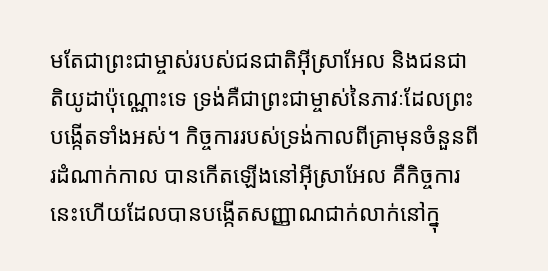មតែជាព្រះជាម្ចាស់របស់ជនជាតិអ៊ីស្រាអែល និងជនជាតិយូដាប៉ុណ្ណោះទេ ទ្រង់គឺជាព្រះជាម្ចាស់នៃភាវៈដែលព្រះបង្កើតទាំងអស់។ កិច្ចការរបស់ទ្រង់កាលពីគ្រាមុនចំនួនពីរដំណាក់កាល បានកើតឡើងនៅអ៊ីស្រាអែល គឺកិច្ចការនេះហើយដែលបានបង្កើតសញ្ញាណជាក់លាក់នៅក្នុ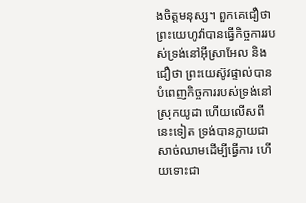ងចិត្តមនុស្ស។ ពួកគេជឿថា ព្រះយេហូវ៉ាបានធ្វើកិច្ចការរបស់ទ្រង់នៅអ៊ីស្រាអែល និងជឿថា ព្រះយេស៊ូវផ្ទាល់បានបំពេញកិច្ចការរបស់ទ្រង់នៅស្រុកយូដា ហើយលើសពីនេះទៀត ទ្រង់បានក្លាយជាសាច់ឈាមដើម្បីធ្វើការ ហើយទោះជា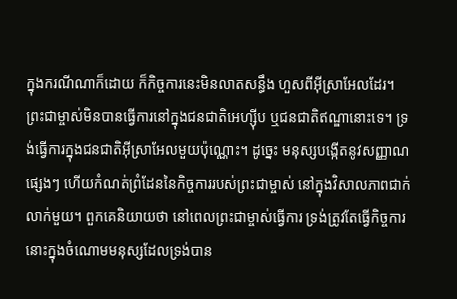ក្នុងករណីណាក៏ដោយ ក៏កិច្ចការនេះមិនលាតសន្ធឹង ហួសពីអ៊ីស្រាអែលដែរ។ ព្រះជាម្ចាស់មិនបានធ្វើការនៅក្នុងជនជាតិអេហ្ស៊ីប ឬជនជាតិឥណ្ឌានោះទេ។ ទ្រង់ធ្វើការក្នុងជនជាតិអ៊ីស្រាអែលមួយប៉ុណ្ណោះ។ ដូច្នេះ មនុស្សបង្កើតនូវសញ្ញាណផ្សេងៗ ហើយកំណត់ព្រំដែននៃកិច្ចការរបស់ព្រះជាម្ចាស់ នៅក្នុងវិសាលភាពជាក់លាក់មួយ។ ពួកគេនិយាយថា នៅពេលព្រះជាម្ចាស់ធ្វើការ ទ្រង់ត្រូវតែធ្វើកិច្ចការនោះក្នុងចំណោមមនុស្សដែលទ្រង់បាន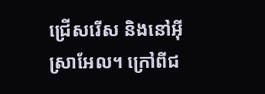ជ្រើសរើស និងនៅអ៊ីស្រាអែល។ ក្រៅពីជ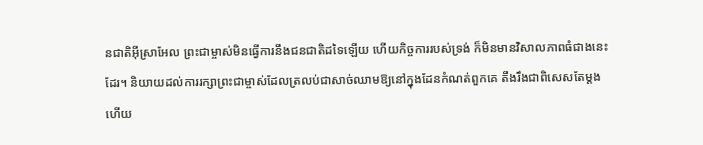នជាតិអ៊ីស្រាអែល ព្រះជាម្ចាស់មិនធ្វើការនឹងជនជាតិដទៃឡើយ ហើយកិច្ចការរបស់ទ្រង់ ក៏មិនមានវិសាលភាពធំជាងនេះដែរ។ និយាយដល់ការរក្សាព្រះជាម្ចាស់ដែលត្រលប់ជាសាច់ឈាមឱ្យនៅក្នុងដែនកំណត់ពួកគេ តឹងរឹងជាពិសេសតែម្ដង ហើយ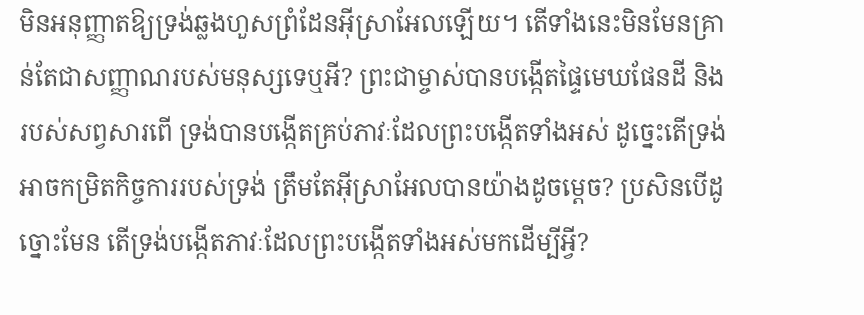មិនអនុញ្ញាតឱ្យទ្រង់ឆ្លងហួសព្រំដែនអ៊ីស្រាអែលឡើយ។ តើទាំងនេះមិនមែនគ្រាន់តែជាសញ្ញាណរបស់មនុស្សទេឬអី? ព្រះជាម្ចាស់បានបង្កើតផ្ទៃមេឃផែនដី និងរបស់សព្វសារពើ ទ្រង់បានបង្កើតគ្រប់ភាវៈដែលព្រះបង្កើតទាំងអស់ ដូច្នេះតើទ្រង់អាចកម្រិតកិច្ចការរបស់ទ្រង់ ត្រឹមតែអ៊ីស្រាអែលបានយ៉ាងដូចម្តេច? ប្រសិនបើដូច្នោះមែន តើទ្រង់បង្កើតភាវៈដែលព្រះបង្កើតទាំងអស់មកដើម្បីអ្វី?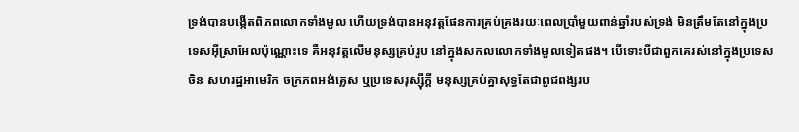ទ្រង់បានបង្កើតពិភពលោកទាំងមូល ហើយទ្រង់បានអនុវត្តផែនការគ្រប់គ្រងរយៈពេលប្រាំមួយពាន់ឆ្នាំរបស់ទ្រង់ មិនត្រឹមតែនៅក្នុងប្រទេសអ៊ីស្រាអែលប៉ុណ្ណោះទេ គឺអនុវត្តលើមនុស្សគ្រប់រូប នៅក្នុងសកលលោកទាំងមូលទៀតផង។ បើទោះបីជាពួកគេរស់នៅក្នុងប្រទេសចិន សហរដ្ឋអាមេរិក ចក្រភពអង់គ្លេស ឬប្រទេសរុស្ស៊ីក្តី មនុស្សគ្រប់គ្នាសុទ្ធតែជាពូជពង្សរប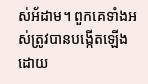ស់អ័ដាម។ ពួកគេទាំងអស់ត្រូវបានបង្កើតឡើងដោយ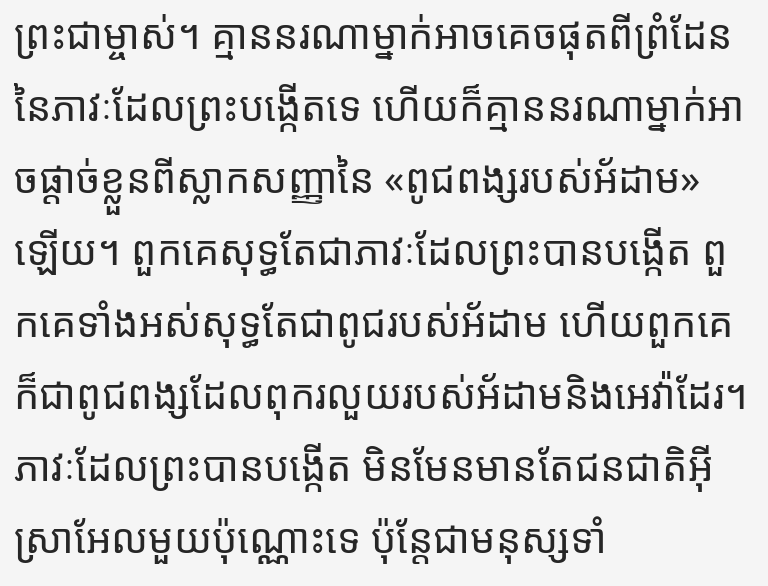ព្រះជាម្ចាស់។ គ្មាននរណាម្នាក់អាចគេចផុតពីព្រំដែននៃភាវៈដែលព្រះបង្កើតទេ ហើយក៏គ្មាននរណាម្នាក់អាចផ្ដាច់ខ្លួនពីស្លាកសញ្ញានៃ «ពូជពង្សរបស់អ័ដាម» ឡើយ។ ពួកគេសុទ្ធតែជាភាវៈដែលព្រះបានបង្កើត ពួកគេទាំងអស់សុទ្ធតែជាពូជរបស់អ័ដាម ហើយពួកគេក៏ជាពូជពង្សដែលពុករលួយរបស់អ័ដាមនិងអេវ៉ាដែរ។ ភាវៈដែលព្រះបានបង្កើត មិនមែនមានតែជនជាតិអ៊ីស្រាអែលមួយប៉ុណ្ណោះទេ ប៉ុន្តែជាមនុស្សទាំ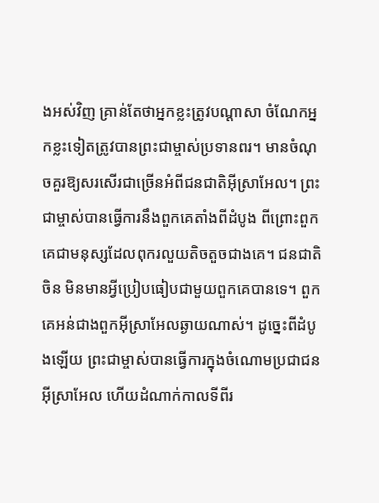ងអស់វិញ គ្រាន់តែថាអ្នកខ្លះត្រូវបណ្តាសា ចំណែកអ្នកខ្លះទៀតត្រូវបានព្រះជាម្ចាស់ប្រទានពរ។ មានចំណុចគួរឱ្យសរសើរជាច្រើនអំពីជនជាតិអ៊ីស្រាអែល។ ព្រះជាម្ចាស់បានធ្វើការនឹងពួកគេតាំងពីដំបូង ពីព្រោះពួកគេជាមនុស្សដែលពុករលួយតិចតួចជាងគេ។ ជនជាតិចិន មិនមានអ្វីប្រៀបធៀបជាមួយពួកគេបានទេ។ ពួកគេអន់ជាងពួកអ៊ីស្រាអែលឆ្ងាយណាស់។ ដូច្នេះពីដំបូងឡើយ ព្រះជាម្ចាស់បានធ្វើការក្នុងចំណោមប្រជាជនអ៊ីស្រាអែល ហើយដំណាក់កាលទីពីរ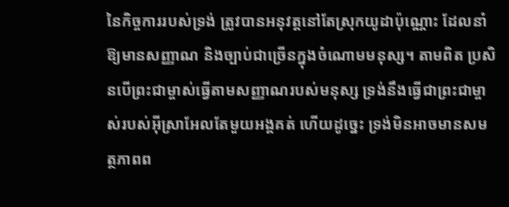នៃកិច្ចការរបស់ទ្រង់ ត្រូវបានអនុវត្តនៅតែស្រុកយូដាប៉ុណ្ណោះ ដែលនាំឱ្យមានសញ្ញាណ និងច្បាប់ជាច្រើនក្នុងចំណោមមនុស្ស។ តាមពិត ប្រសិនបើព្រះជាម្ចាស់ធ្វើតាមសញ្ញាណរបស់មនុស្ស ទ្រង់នឹងធ្វើជាព្រះជាម្ចាស់របស់អ៊ីស្រាអែលតែមួយអង្គគត់ ហើយដូច្នេះ ទ្រង់មិនអាចមានសមត្ថភាពព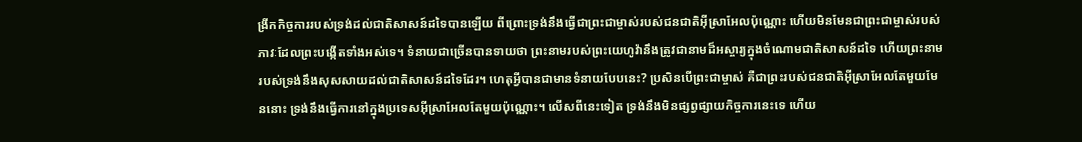ង្រីកកិច្ចការរបស់ទ្រង់ដល់ជាតិសាសន៍ដទៃបានឡើយ ពីព្រោះទ្រង់នឹងធ្វើជាព្រះជាម្ចាស់របស់ជនជាតិអ៊ីស្រាអែលប៉ុណ្ណោះ ហើយមិនមែនជាព្រះជាម្ចាស់របស់ភាវៈដែលព្រះបង្កើតទាំងអស់ទេ។ ទំនាយជាច្រើនបានទាយថា ព្រះនាមរបស់ព្រះយេហូវ៉ានឹងត្រូវជានាមដ៏អស្ចារ្យក្នុងចំណោមជាតិសាសន៍ដទៃ ហើយព្រះនាមរបស់ទ្រង់នឹងសុសសាយដល់ជាតិសាសន៍ដទៃដែរ។ ហេតុអ្វីបានជាមានទំនាយបែបនេះ? ប្រសិនបើព្រះជាម្ចាស់ គឺជាព្រះរបស់ជនជាតិអ៊ីស្រាអែលតែមួយមែននោះ ទ្រង់នឹងធ្វើការនៅក្នុងប្រទេសអ៊ីស្រាអែលតែមួយប៉ុណ្ណោះ។ លើសពីនេះទៀត ទ្រង់នឹងមិនផ្សព្វផ្សាយកិច្ចការនេះទេ ហើយ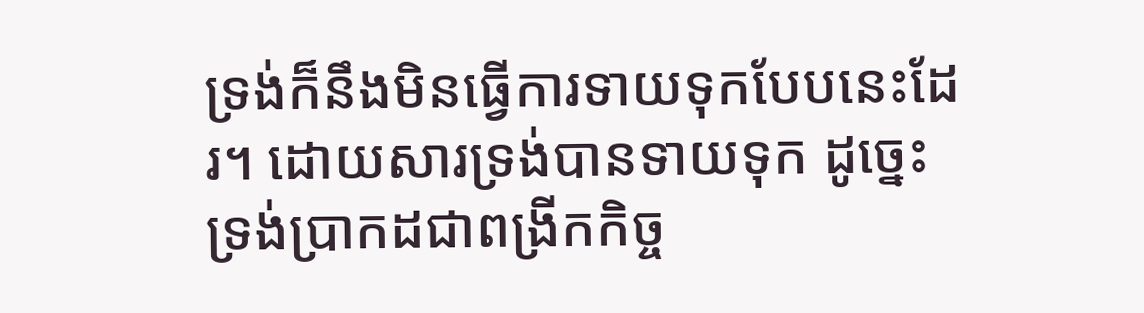ទ្រង់ក៏នឹងមិនធ្វើការទាយទុកបែបនេះដែរ។ ដោយសារទ្រង់បានទាយទុក ដូច្នេះ ទ្រង់ប្រាកដជាពង្រីកកិច្ច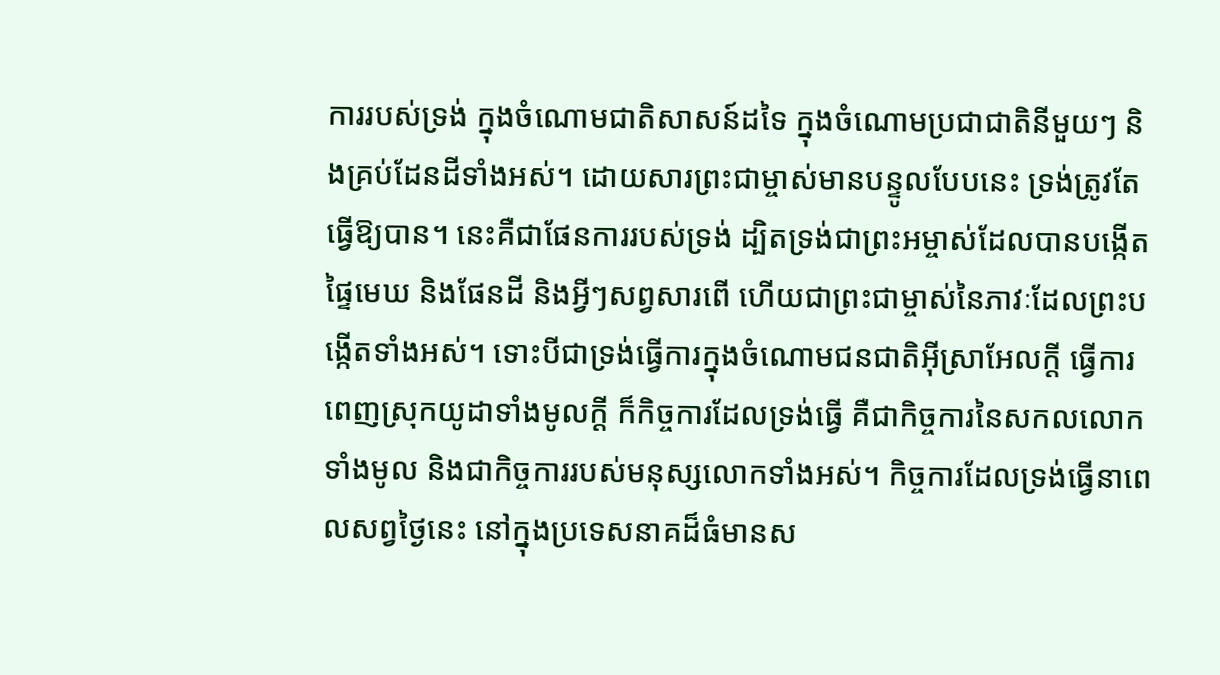ការរបស់ទ្រង់ ក្នុងចំណោមជាតិសាសន៍ដទៃ ក្នុងចំណោមប្រជាជាតិនីមួយៗ និងគ្រប់ដែនដីទាំងអស់។ ដោយសារព្រះជាម្ចាស់មានបន្ទូលបែបនេះ ទ្រង់ត្រូវតែធ្វើឱ្យបាន។ នេះគឺជាផែនការរបស់ទ្រង់ ដ្បិតទ្រង់ជាព្រះអម្ចាស់ដែលបានបង្កើតផ្ទៃមេឃ និងផែនដី និងអ្វីៗសព្វសារពើ ហើយជាព្រះជាម្ចាស់នៃភាវៈដែលព្រះបង្កើតទាំងអស់។ ទោះបីជាទ្រង់ធ្វើការក្នុងចំណោមជនជាតិអ៊ីស្រាអែលក្ដី ធ្វើការពេញស្រុកយូដាទាំងមូលក្ដី ក៏កិច្ចការដែលទ្រង់ធ្វើ គឺជាកិច្ចការនៃសកលលោកទាំងមូល និងជាកិច្ចការរបស់មនុស្សលោកទាំងអស់។ កិច្ចការដែលទ្រង់ធ្វើនាពេលសព្វថ្ងៃនេះ នៅក្នុងប្រទេសនាគដ៏ធំមានស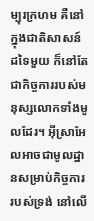ម្បុរក្រហម គឺនៅក្នុងជាតិសាសន៍ដទៃមួយ ក៏នៅតែជាកិច្ចការរបស់មនុស្សលោកទាំងមូលដែរ។ អ៊ីស្រាអែលអាចជាមូលដ្ឋានសម្រាប់កិច្ចការរបស់ទ្រង់ នៅលើ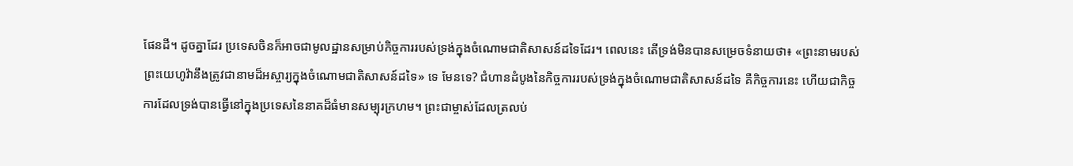ផែនដី។ ដូចគ្នាដែរ ប្រទេសចិនក៏អាចជាមូលដ្ឋានសម្រាប់កិច្ចការរបស់ទ្រង់ក្នុងចំណោមជាតិសាសន៍ដទៃដែរ។ ពេលនេះ តើទ្រង់មិនបានសម្រេចទំនាយថា៖ «ព្រះនាមរបស់ព្រះយេហូវ៉ានឹងត្រូវជានាមដ៏អស្ចារ្យក្នុងចំណោមជាតិសាសន៍ដទៃ» ទេ មែនទេ? ជំហានដំបូងនៃកិច្ចការរបស់ទ្រង់ក្នុងចំណោមជាតិសាសន៍ដទៃ គឺកិច្ចការនេះ ហើយជាកិច្ចការដែលទ្រង់បានធ្វើនៅក្នុងប្រទេសនៃនាគដ៏ធំមានសម្បុរក្រហម។ ព្រះជាម្ចាស់ដែលត្រលប់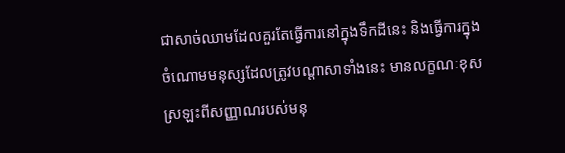ជាសាច់ឈាមដែលគួរតែធ្វើការនៅក្នុងទឹកដីនេះ និងធ្វើការក្នុងចំណោមមនុស្សដែលត្រូវបណ្ដាសាទាំងនេះ មានលក្ខណៈខុសស្រឡះពីសញ្ញាណរបស់មនុ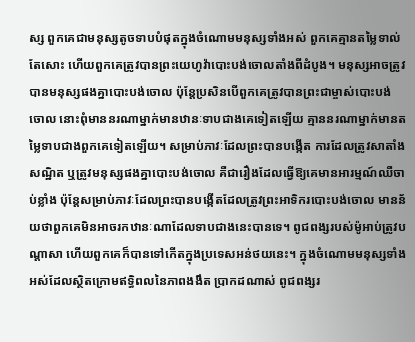ស្ស ពួកគេជាមនុស្សតូចទាបបំផុតក្នុងចំណោមមនុស្សទាំងអស់ ពួកគេគ្មានតម្លៃទាល់តែសោះ ហើយពួកគេត្រូវបានព្រះយេហូវ៉ាបោះបង់ចោលតាំងពីដំបូង។ មនុស្សអាចត្រូវបានមនុស្សផងគ្នាបោះបង់ចោល ប៉ុន្តែប្រសិនបើពួកគេត្រូវបានព្រះជាម្ចាស់បោះបង់ចោល នោះពុំមាននរណាម្នាក់មានឋានៈទាបជាងគេទៀតឡើយ គ្មាននរណាម្នាក់មានតម្លៃទាបជាងពួកគេទៀតឡើយ។ សម្រាប់ភាវៈដែលព្រះបានបង្កើត ការដែលត្រូវសាតាំងសណ្ឋិត ឬត្រូវមនុស្សផងគ្នាបោះបង់ចោល គឺជារឿងដែលធ្វើឱ្យគេមានអារម្មណ៍ឈឺចាប់ខ្លាំង ប៉ុន្តែសម្រាប់ភាវៈដែលព្រះបានបង្កើតដែលត្រូវព្រះអាទិករបោះបង់ចោល មានន័យថាពួកគេមិនអាចរកឋានៈណាដែលទាបជាងនេះបានទេ។ ពូជពង្សរបស់ម៉ូអាប់ត្រូវបណ្តាសា ហើយពួកគេក៏បានទៅកើតក្នុងប្រទេសអន់ថយនេះ។ ក្នុងចំណោមមនុស្សទាំងអស់ដែលស្ថិតក្រោមឥទ្ធិពលនៃភាពងងឹត ប្រាកដណាស់ ពូជពង្សរ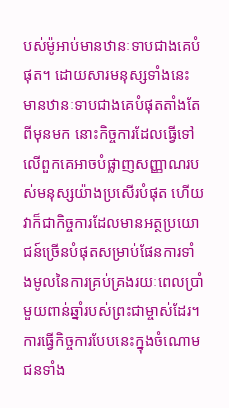បស់ម៉ូអាប់មានឋានៈទាបជាងគេបំផុត។ ដោយសារមនុស្សទាំងនេះមានឋានៈទាបជាងគេបំផុតតាំងតែពីមុនមក នោះកិច្ចការដែលធ្វើទៅលើពួកគេអាចបំផ្លាញសញ្ញាណរបស់មនុស្សយ៉ាងប្រសើរបំផុត ហើយវាក៏ជាកិច្ចការដែលមានអត្ថប្រយោជន៍ច្រើនបំផុតសម្រាប់ផែនការទាំងមូលនៃការគ្រប់គ្រងរយៈពេលប្រាំមួយពាន់ឆ្នាំរបស់ព្រះជាម្ចាស់ដែរ។ ការធ្វើកិច្ចការបែបនេះក្នុងចំណោមជនទាំង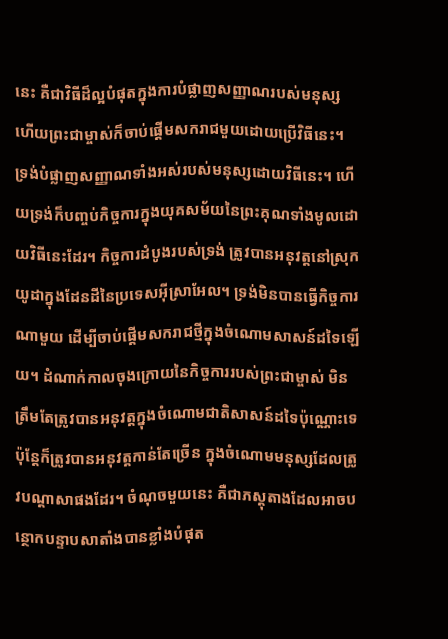នេះ គឺជាវិធីដ៏ល្អបំផុតក្នុងការបំផ្លាញសញ្ញាណរបស់មនុស្ស ហើយព្រះជាម្ចាស់ក៏ចាប់ផ្តើមសករាជមួយដោយប្រើវិធីនេះ។ ទ្រង់បំផ្លាញសញ្ញាណទាំងអស់របស់មនុស្សដោយវិធីនេះ។ ហើយទ្រង់ក៏បញ្ចប់កិច្ចការក្នុងយុគសម័យនៃព្រះគុណទាំងមូលដោយវិធីនេះដែរ។ កិច្ចការដំបូងរបស់ទ្រង់ ត្រូវបានអនុវត្តនៅស្រុកយូដាក្នុងដែនដីនៃប្រទេសអ៊ីស្រាអែល។ ទ្រង់មិនបានធ្វើកិច្ចការណាមួយ ដើម្បីចាប់ផ្តើមសករាជថ្មីក្នុងចំណោមសាសន៍ដទៃឡើយ។ ដំណាក់កាលចុងក្រោយនៃកិច្ចការរបស់ព្រះជាម្ចាស់ មិនត្រឹមតែត្រូវបានអនុវត្តក្នុងចំណោមជាតិសាសន៍ដទៃប៉ុណ្ណោះទេ ប៉ុន្តែក៏ត្រូវបានអនុវត្តកាន់តែច្រើន ក្នុងចំណោមមនុស្សដែលត្រូវបណ្តាសាផងដែរ។ ចំណុចមួយនេះ គឺជាភស្ដុតាងដែលអាចបន្ថោកបន្ទាបសាតាំងបានខ្លាំងបំផុត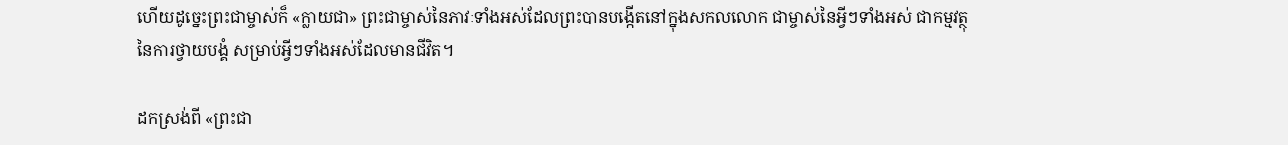ហើយដូច្នេះព្រះជាម្ចាស់ក៏ «ក្លាយជា» ព្រះជាម្ចាស់នៃភាវៈទាំងអស់ដែលព្រះបានបង្កើតនៅក្នុងសកលលោក ជាម្ចាស់នៃអ្វីៗទាំងអស់ ជាកម្មវត្ថុនៃការថ្វាយបង្គំ សម្រាប់អ្វីៗទាំងអស់ដែលមានជីវិត។

ដកស្រង់ពី «ព្រះជា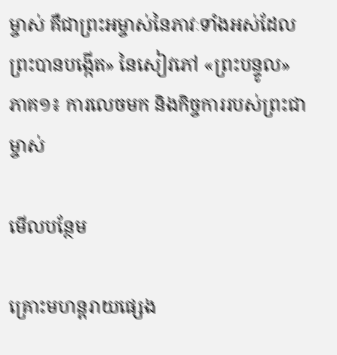ម្ចាស់ គឺជាព្រះអម្ចាស់នៃភាវៈទាំងអស់ដែលព្រះបានបង្កើត» នៃសៀវភៅ «ព្រះបន្ទូល» ភាគ១៖ ការលេចមក និងកិច្ចការរបស់ព្រះជាម្ចាស់

មើលបន្ថែម

គ្រោះមហន្តរាយផ្សេង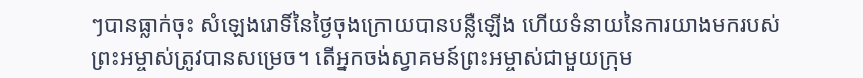ៗបានធ្លាក់ចុះ សំឡេងរោទិ៍នៃថ្ងៃចុងក្រោយបានបន្លឺឡើង ហើយទំនាយនៃការយាងមករបស់ព្រះអម្ចាស់ត្រូវបានសម្រេច។ តើអ្នកចង់ស្វាគមន៍ព្រះអម្ចាស់ជាមួយក្រុម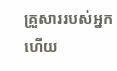គ្រួសាររបស់អ្នក ហើយ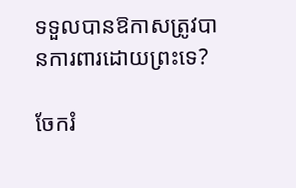ទទួលបានឱកាសត្រូវបានការពារដោយព្រះទេ?

ចែករំ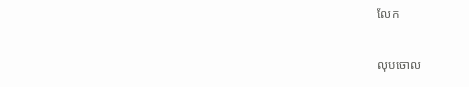លែក

លុបចោល